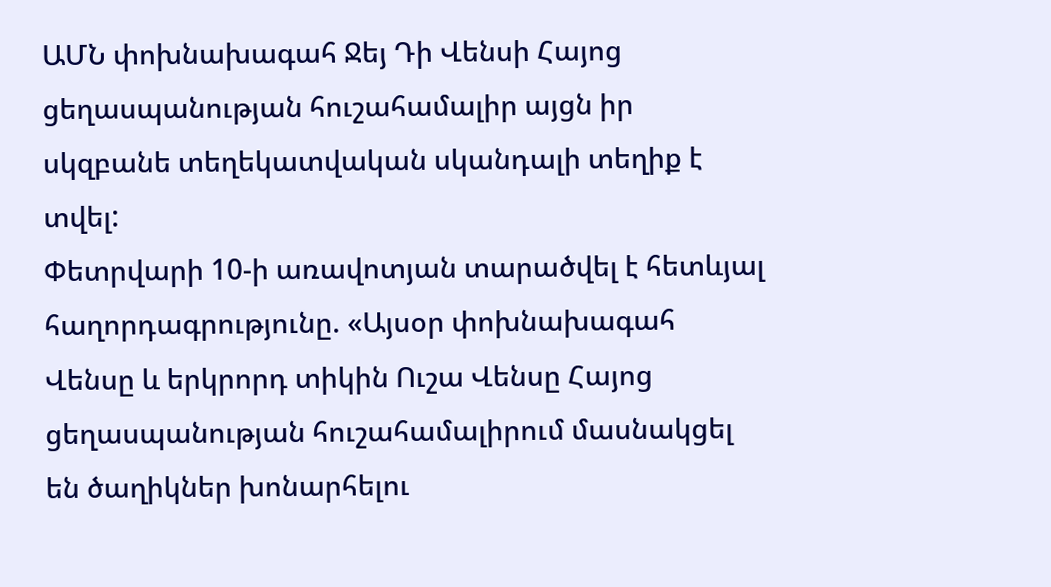ԱՄՆ փոխնախագահ Ջեյ Դի Վենսի Հայոց ցեղասպանության հուշահամալիր այցն իր սկզբանե տեղեկատվական սկանդալի տեղիք է տվել:
Փետրվարի 10-ի առավոտյան տարածվել է հետևյալ հաղորդագրությունը. «Այսօր փոխնախագահ Վենսը և երկրորդ տիկին Ուշա Վենսը Հայոց ցեղասպանության հուշահամալիրում մասնակցել են ծաղիկներ խոնարհելու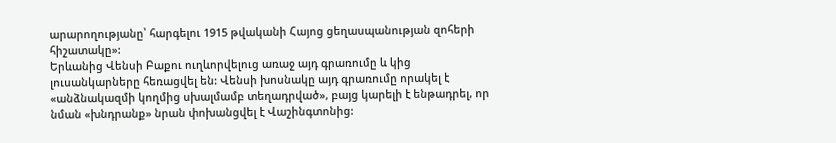արարողությանը՝ հարգելու 1915 թվականի Հայոց ցեղասպանության զոհերի հիշատակը»:
Երևանից Վենսի Բաքու ուղևորվելուց առաջ այդ գրառումը և կից լուսանկարները հեռացվել են: Վենսի խոսնակը այդ գրառումը որակել է «անձնակազմի կողմից սխալմամբ տեղադրված», բայց կարելի է ենթադրել, որ նման «խնդրանք» նրան փոխանցվել է Վաշինգտոնից: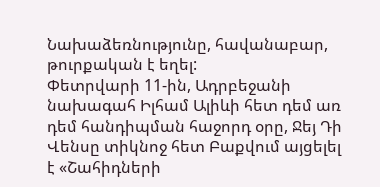Նախաձեռնությունը, հավանաբար, թուրքական է եղել:
Փետրվարի 11-ին, Ադրբեջանի նախագահ Իլհամ Ալիևի հետ դեմ առ դեմ հանդիպման հաջորդ օրը, Ջեյ Դի Վենսը տիկնոջ հետ Բաքվում այցելել է «Շահիդների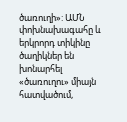ծառուղի»: ԱՄՆ փոխնախագահը և երկրորդ տիկինը ծաղիկներ են խոնարհել «ծառուղու» միայն հատվածում,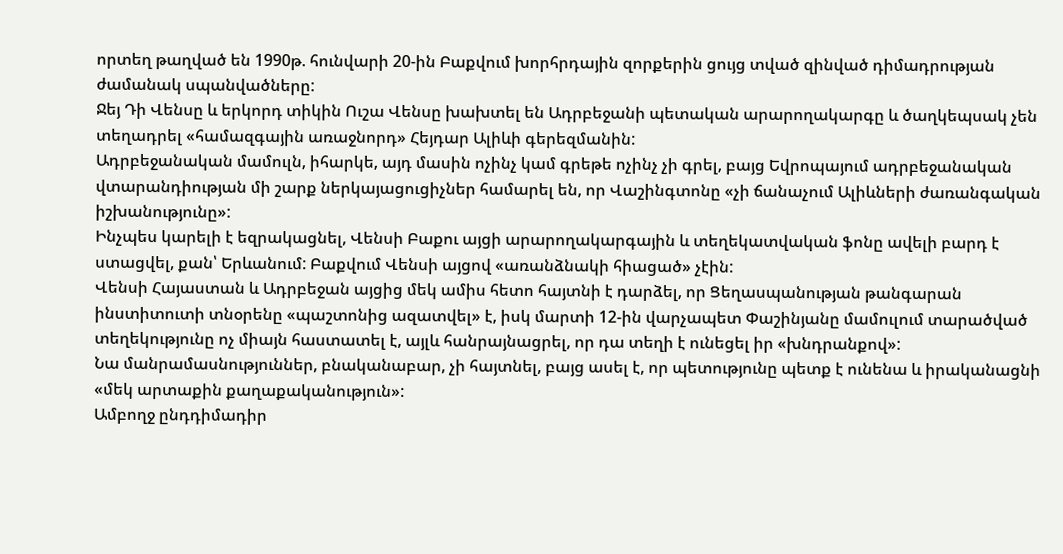որտեղ թաղված են 1990թ. հունվարի 20-ին Բաքվում խորհրդային զորքերին ցույց տված զինված դիմադրության ժամանակ սպանվածները:
Ջեյ Դի Վենսը և երկորդ տիկին Ուշա Վենսը խախտել են Ադրբեջանի պետական արարողակարգը և ծաղկեպսակ չեն տեղադրել «համազգային առաջնորդ» Հեյդար Ալիևի գերեզմանին:
Ադրբեջանական մամուլն, իհարկե, այդ մասին ոչինչ կամ գրեթե ոչինչ չի գրել, բայց Եվրոպայում ադրբեջանական վտարանդիության մի շարք ներկայացուցիչներ համարել են, որ Վաշինգտոնը «չի ճանաչում Ալիևների ժառանգական իշխանությունը»:
Ինչպես կարելի է եզրակացնել, Վենսի Բաքու այցի արարողակարգային և տեղեկատվական ֆոնը ավելի բարդ է ստացվել, քան՝ Երևանում: Բաքվում Վենսի այցով «առանձնակի հիացած» չէին:
Վենսի Հայաստան և Ադրբեջան այցից մեկ ամիս հետո հայտնի է դարձել, որ Ցեղասպանության թանգարան ինստիտուտի տնօրենը «պաշտոնից ազատվել» է, իսկ մարտի 12-ին վարչապետ Փաշինյանը մամուլում տարածված տեղեկությունը ոչ միայն հաստատել է, այլև հանրայնացրել, որ դա տեղի է ունեցել իր «խնդրանքով»:
Նա մանրամասնություններ, բնականաբար, չի հայտնել, բայց ասել է, որ պետությունը պետք է ունենա և իրականացնի «մեկ արտաքին քաղաքականություն»:
Ամբողջ ընդդիմադիր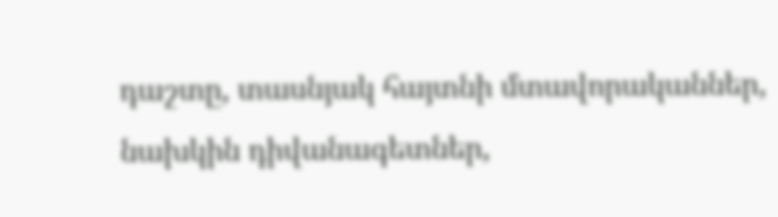դաշտը, տասնյակ հայտնի մտավորականներ, նախկին դիվանագետներ,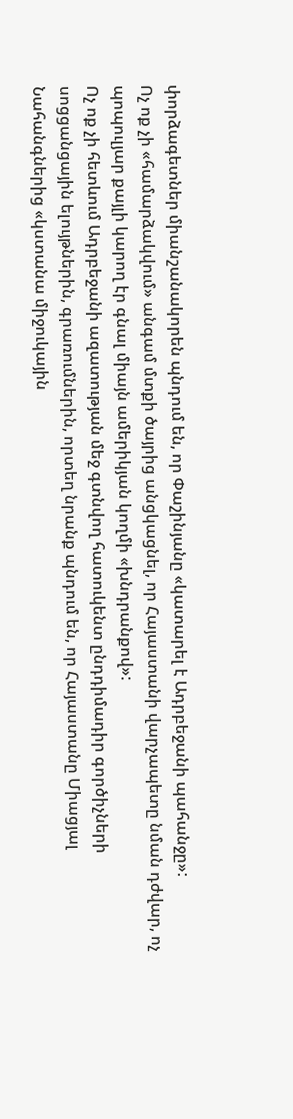փորձագետներ միանշանակորեն պնդում են, որ Փաշինյանը «կատարել է Ադրբեջանի պահանջը»:
Ոչ ոք չի «համարձակվում» անգամ մտքի ծայրից անցկացնել, որ Հայաստանի վարչապետը նման դժվար, ոչ պոպուլյար քայլի կարող էր գնալ միայն ամերիկյան կողմի «խնդրանքով»:
Ոչ ոք չի հետևում Ադրբեջանի ազատության մեջ գտնվող հատուկենտ ընդդիմադիր գործիչների սոցցանցային ելույթներին, գրառումներին, որտեղ նրանք պնդում են, որ Հայաստանը Միացյալ Նահանգներից «կստանա միջուկային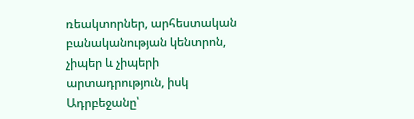ռեակտորներ, արհեստական բանականության կենտրոն, չիպեր և չիպերի արտադրություն, իսկ Ադրբեջանը՝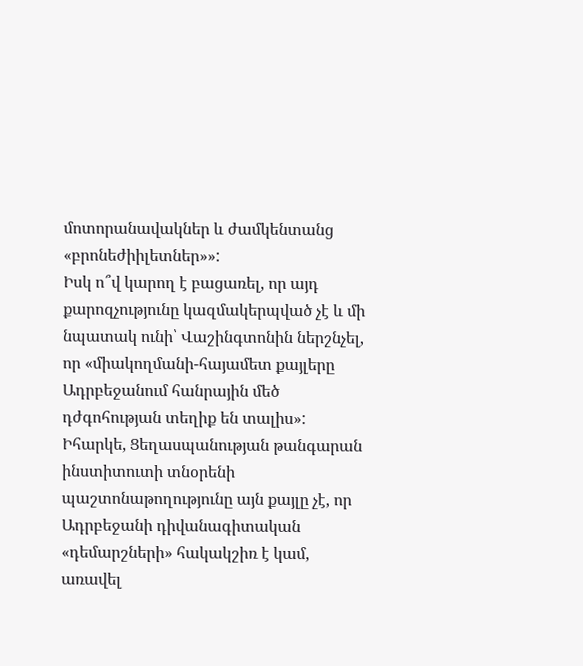մոտորանավակներ և ժամկենտանց «բրոնեժիիլետներ»»:
Իսկ ո՞վ կարող է բացառել, որ այդ քարոզչությունը կազմակերպված չէ և մի նպատակ ունի՝ Վաշինգտոնին ներշնչել, որ «միակողմանի-հայամետ քայլերը Ադրբեջանում հանրային մեծ դժգոհության տեղիք են տալիս»:
Իհարկե, Ցեղասպանության թանգարան ինստիտուտի տնօրենի պաշտոնաթողությունը այն քայլը չէ, որ Ադրբեջանի դիվանագիտական «դեմարշների» հակակշիռ է կամ, առավել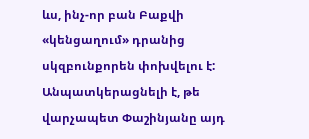ևս, ինչ-որ բան Բաքվի «կենցաղում» դրանից սկզբունքորեն փոխվելու է:
Անպատկերացնելի է, թե վարչապետ Փաշինյանը այդ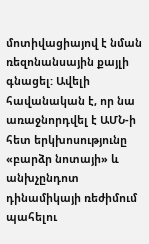մոտիվացիայով է նման ռեզոնանսային քայլի գնացել: Ավելի հավանական է, որ նա առաջնորդվել է ԱՄՆ-ի հետ երկխոսությունը «բարձր նոտայի» և անխչընդոտ դինամիկայի ռեժիմում պահելու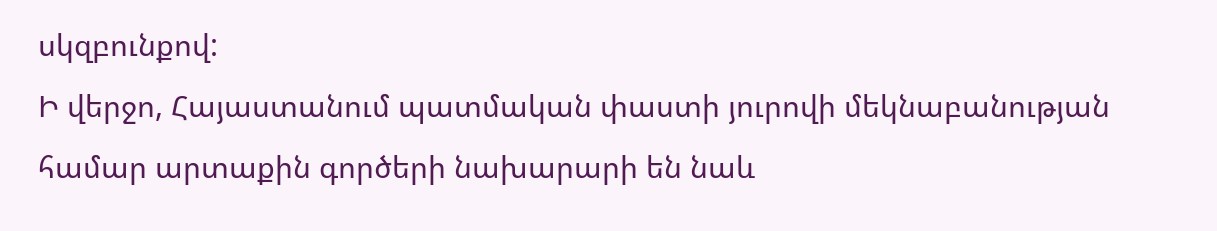սկզբունքով:
Ի վերջո, Հայաստանում պատմական փաստի յուրովի մեկնաբանության համար արտաքին գործերի նախարարի են նաև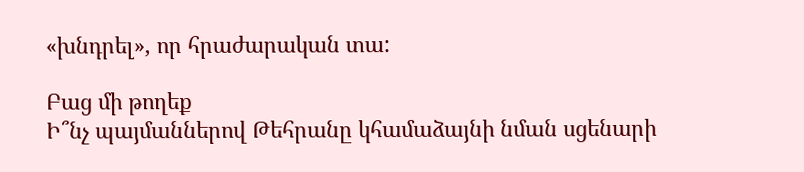«խնդրել», որ հրաժարական տա:

Բաց մի թողեք
Ի՞նչ պայմաններով Թեհրանը կհամաձայնի նման սցենարի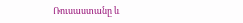Ռուսաստանը և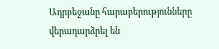Ադրբեջանը հարաբերությունները վերադարձրել են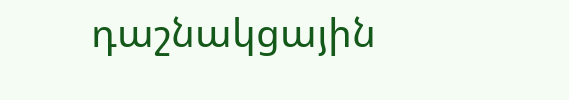դաշնակցային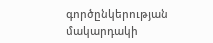գործընկերության մակարդակի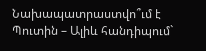Նախապատրաստվո՞ւմ է Պուտին – Ալիև հանդիպում`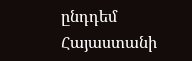ընդդեմ Հայաստանի